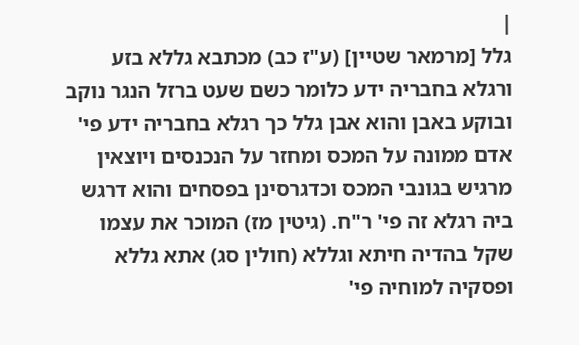|
גלל [מרמאר שטיין] (ע"ז כב) מכתבא גללא בזע ורגלא בחבריה ידע כלומר כשם שעט ברזל הנגר נוקב ובוקע באבן והוא אבן גלל כך רגלא בחבריה ידע פי' אדם ממונה על המכס ומחזר על הנכנסים ויוצאין מרגיש בגונבי המכס וכדגרסינן בפסחים והוא דרגש ביה רגלא זה פי' ר"ח. (גיטין מז) המוכר את עצמו שקל בהדיה חיתא וגללא (חולין סג) אתא גללא ופסקיה למוחיה פי'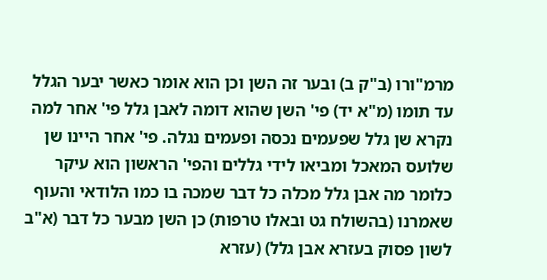מרמ"ורו (ב"ק ב) ובער זה השן וכן הוא אומר כאשר יבער הגלל עד תומו (מ"א יד) פי' השן שהוא דומה לאבן גלל פי' אחר למה נקרא שן גלל שפעמים נכסה ופעמים נגלה. פי' אחר היינו שן שלועס המאכל ומביאו לידי גללים והפי' הראשון הוא עיקר כלומר מה אבן גלל מכלה כל דבר שמכה בו כמו הלודאי והעוף שאמרנו (בהשולח גט ובאלו טרפות) כן השן מבער כל דבר (א"ב לשון פסוק בעזרא אבן גלל) (עזרא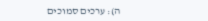ה): ערכים סמוכים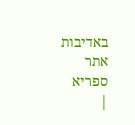באדיבות אתר ספריא
|